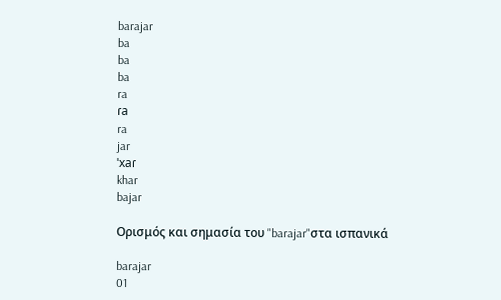barajar
ba
ba
ba
ra
ɾa
ra
jar
ˈxaɾ
khar
bajar

Ορισμός και σημασία του "barajar"στα ισπανικά

barajar
01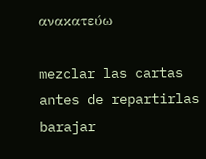ανακατεύω

mezclar las cartas antes de repartirlas
barajar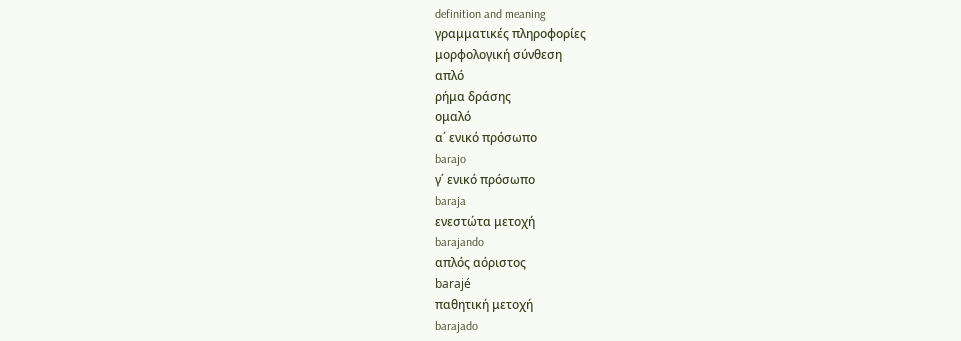definition and meaning
γραμματικές πληροφορίες
μορφολογική σύνθεση
απλό
ρήμα δράσης
ομαλό
α΄ ενικό πρόσωπο
barajo
γ΄ ενικό πρόσωπο
baraja
ενεστώτα μετοχή
barajando
απλός αόριστος
barajé
παθητική μετοχή
barajado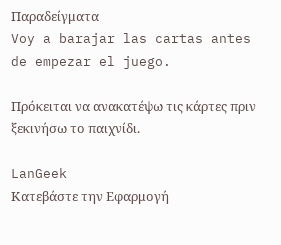Παραδείγματα
Voy a barajar las cartas antes de empezar el juego.

Πρόκειται να ανακατέψω τις κάρτες πριν ξεκινήσω το παιχνίδι.

LanGeek
Κατεβάστε την Εφαρμογή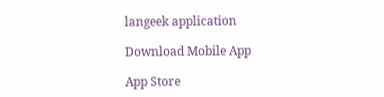langeek application

Download Mobile App

App Store